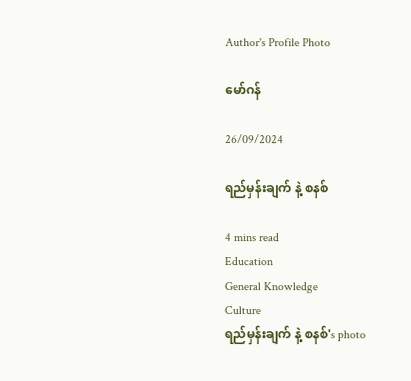Author's Profile Photo

မော်ဂန်

26/09/2024

ရည်မှန်းချက် နဲ့ စနစ်

4 mins read
Education
General Knowledge
Culture
ရည်မှန်းချက် နဲ့ စနစ်'s photo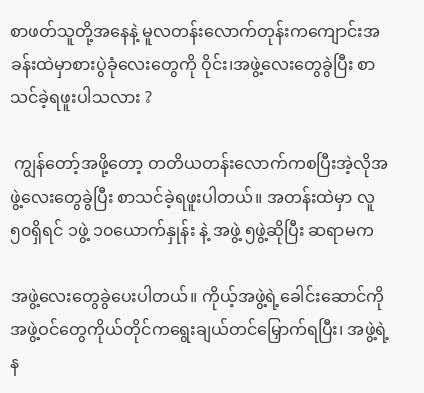စာဖတ်သူတို့အနေနဲ့ မူလတန်းလောက်တုန်းကကျောင်းအခန်းထဲမှာစားပွဲခုံလေးတွေကို ဝိုင်း၊အဖွဲ့လေးတွေခွဲပြီး စာသင်ခဲ့ရဖူးပါသလား ?

 ကျွန်တော့်အဖို့တော့ တတိယတန်းလောက်ကစပြီးအဲ့လိုအဖွဲ့လေးတွေခွဲပြီး စာသင်ခဲ့ရဖူးပါတယ်။ အတန်းထဲမှာ လူ ၅၀ရှိရင် ၁ဖွဲ့ ၁၀ယောက်နှုန်း နဲ့ အဖွဲ့ ၅ဖွဲ့ဆိုပြီး ဆရာမက

အဖွဲ့လေးတွေခွဲပေးပါတယ်။ ကိုယ့်အဖွဲ့ရဲ့ခေါင်းဆောင်ကို အဖွဲ့ဝင်တွေကိုယ်တိုင်ကရွေးချယ်တင်မြှောက်ရပြီး၊ အဖွဲ့ရဲ့န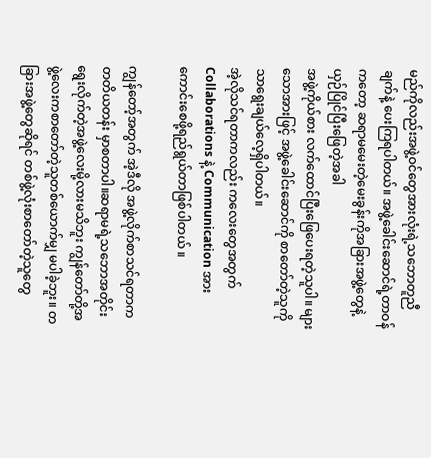မည်ကိုလည်းအဖွဲ့ဝင်တွေအားလုံးရဲ့သဘောတူညီချက်နဲ့ ပေးကြရပါတယ်။ အဖွဲ့ခေါင်းဆောင်ရဲ့တာဝန်ကတော့ ဆရာမမေးတဲ့မေးခွန်းကိုအခြားအဖွဲ့တွေနဲ့ ယှဉ်ပြိုင်ပြီးဖြေတဲ့အခါ
အဖွဲ့ကိုယ်စား လက်ထောင်ပြီးဖြေပေးရတဲ့သူပါ။ များသောအားဖြင့် အဖွဲ့ခေါင်းဆောင်ကို စာတော်တဲ့သူကိုသာရွေးချယ်လေ့ရှိပါတယ်။
အဲ့လိုသင်ရတာကလည်း ကလေးတွေအတွက် Collaborations နဲ့ Communication အားကောင်းစေဖို့ရည်ရွယ်တာဖြစ်ပါတယ် ။

ကျွန်တော့်အတွက် အဲ့ဒီလို အဖွဲ့လိုက်စာသင်ရတာက တတိယတန်း မှာစတာပါ။ဆရာမရဲ့သဘောအတိုင်းရွေးလိုက်တဲ့အဖွဲ့လေးမို့လားမသိဘူး ကျွန်တော်တို့အဖွဲ့လေးကစာတော်တဲ့သူတစ်ယောက်မျှ မပါခဲ့ဘူး။ တခြားအဖွဲ့တွေဆိုရင် တစ်ဖွဲ့လုံးစာတော်တဲ့သူတွေ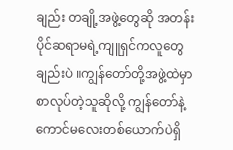ချည်း တချို့အဖွဲ့တွေဆို အတန်းပိုင်ဆရာမရဲ့ကျူရှင်ကလူတွေချည်းပဲ ။ကျွန်တော်တို့အဖွဲ့ထဲမှာ စာလုပ်တဲ့သူဆိုလို့ ကျွန်တော်နဲ့ကောင်မလေးတစ်ယောက်ပဲရှိ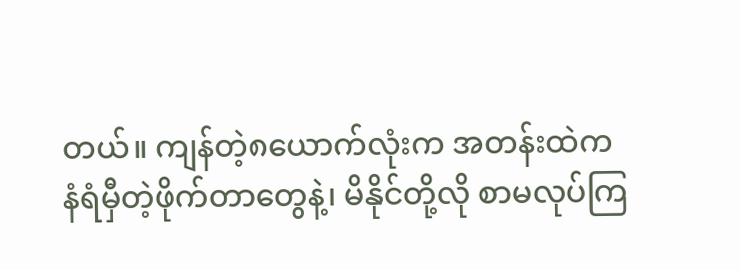တယ်။ ကျန်တဲ့၈ယောက်လုံးက အတန်းထဲက
နံရံမှီတဲ့ဖိုက်တာတွေနဲ့၊ မိနိုင်တို့လို စာမလုပ်ကြ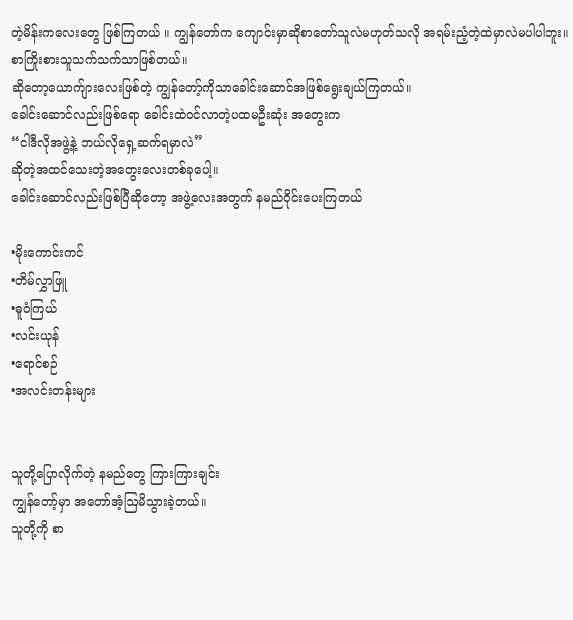တဲ့မိန်းကလေးတွေ ဖြစ်ကြတယ် ။ ကျွန်တော်က ကျောင်းမှာဆိုစာတော်သူလဲမဟုတ်သလို အရမ်းညံ့တဲ့ထဲမှာလဲမပါပါဘူး။ စာကြိုးစားသူသက်သက်သာဖြစ်တယ်။
ဆိုတော့ယောက်ျားလေးဖြစ်တဲ့ ကျွန်တော့်ကိုသာခေါင်းဆောင်အဖြစ်ရွေးချယ်ကြတယ်။
ခေါင်းဆောင်လည်းဖြစ်ရော ခေါင်းထဲဝင်လာတဲ့ပထမဦးဆုံး အတွေးက
“ငါဒီလိုအဖွဲ့နဲ့ ဘယ်လိုရှေ့ဆက်ရမှာလဲ”
ဆိုတဲ့အထင်သေးတဲ့အတွေးလေးတစ်ခုပေါ့။
ခေါင်းဆောင်လည်းဖြစ်ပြီဆိုတော့ အဖွဲ့လေးအတွက် နမည်ဝိုင်းပေးကြတယ်

•မိုးကောင်းကင်
•တိမ်လွှာဖြူ
•ဓူဝံကြယ်
•လင်းယုန်
•ရောင်စဉ်
•အလင်းတန်းများ


သူတို့ပြောလိုက်တဲ့ နမည်တွေ ကြားကြားချင်း
ကျွန်တော့်မှာ အတော်အံ့ဩမိသွားခဲ့တယ်။
သူတို့ကို စာ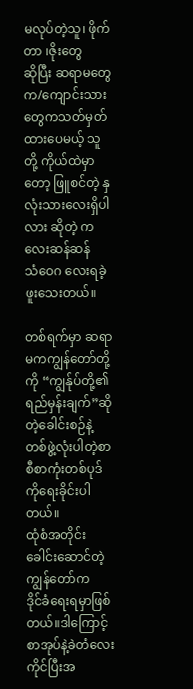မလုပ်တဲ့သူ၊ ဖိုက်တာ ၊ဇိုးတွေ
ဆိုပြီး ဆရာမတွေက/ကျောင်းသားတွေကသတ်မှတ်ထားပေမယ့် သူတို့ ကိုယ်ထဲမှာတော့ ဖြူစင်တဲ့ နှလုံးသားလေးရှိပါလား ဆိုတဲ့ ကလေးဆန်ဆန်
သံဝေဂ လေးရခဲ့ဖူးသေးတယ်။

တစ်ရက်မှာ ဆရာမကကျွန်တော်တို့ကို “ကျွန်ုပ်တို့၏ ရည်မှန်းချက်”ဆိုတဲ့ခေါင်းစဉ်နဲ့ တစ်ဖွဲ့လုံးပါတဲ့စာစီစာကုံးတစ်ပုဒ်ကိုရေးခိုင်းပါတယ်။
ထုံစံအတိုင်း ခေါင်းဆောင်တဲ့ကျွန်တော်က
ဒိုင်ခံရေးရမှာဖြစ်တယ်။ဒါကြောင့် စာအုပ်နဲ့ခဲတံလေးကိုင်ပြီးအ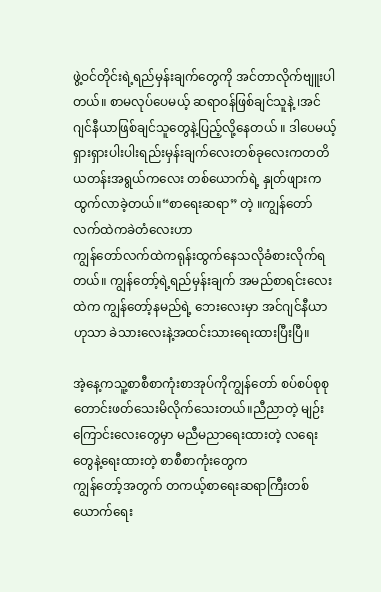ဖွဲ့ဝင်တိုင်းရဲ့ရည်မှန်းချက်တွေကို အင်တာလိုက်ဗျူးပါတယ်။ စာမလုပ်ပေမယ့် ဆရာဝန်ဖြစ်ချင်သူနဲ့ ၊အင်ဂျင်နီယာဖြစ်ချင်သူတွေနဲ့ပြည့်လို့နေတယ် ။ ဒါပေမယ့်ရှားရှားပါးပါးရည်းမှန်းချက်လေးတစ်ခုလေးကတတိယတန်းအရွယ်ကလေး တစ်ယောက်ရဲ့ နှုတ်ဖျားကထွက်လာခဲ့တယ်။“စာရေးဆရာ” တဲ့ ။ကျွန်တော်လက်ထဲကခဲတံလေးဟာ
ကျွန်တော်လက်ထဲကရုန်းထွက်နေသလိုခံစားလိုက်ရတယ်။ ကျွန်တော့်ရဲ့ရည်မှန်းချက် အမည်စာရင်းလေးထဲက ကျွန်တော့်နမည်ရဲ့ ဘေးလေးမှာ အင်ဂျင်နီယာ
ဟုသာ ခဲသားလေးနဲ့အထင်းသားရေးထားပြီးပြီ။

အဲ့နေ့ကသူ့စာစီစာကုံးစာအုပ်ကိုကျွန်တော် စပ်စပ်စုစုတောင်းဖတ်သေးမိလိုက်သေးတယ်။ညီညာတဲ့ မျဉ်းကြောင်းလေးတွေမှာ မညီမညာရေးထားတဲ့ လရေး တွေနဲ့ရေးထားတဲ့ စာစီစာကုံးတွေက
ကျွန်တော့်အတွက် တကယ့်စာရေးဆရာကြီးတစ်ယောက်ရေး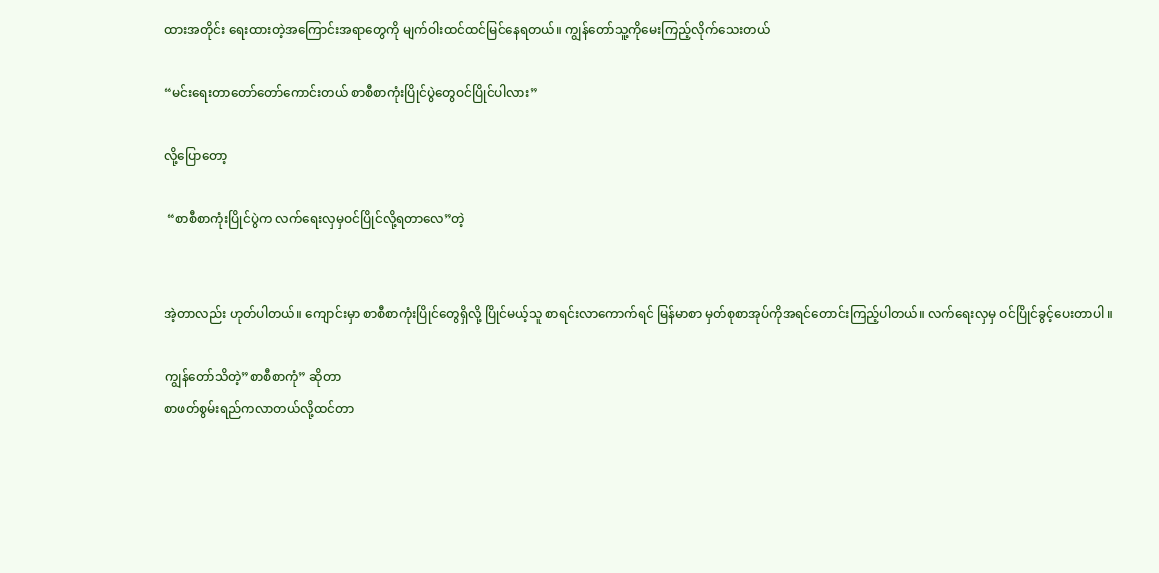ထားအတိုင်း ရေးထားတဲ့အကြောင်းအရာတွေကို မျက်ဝါးထင်ထင်မြင်နေရတယ်။ ကျွန်တော်သူ့ကိုမေးကြည့်လိုက်သေးတယ်

“မင်းရေးတာတော်တော်ကောင်းတယ် စာစီစာကုံးပြိုင်ပွဲတွေဝင်ပြိုင်ပါလား”

လို့ပြောတော့

 “စာစီစာကုံးပြိုင်ပွဲက လက်ရေးလှမှဝင်ပြိုင်လို့ရတာလေ”တဲ့


အဲ့တာလည်း ဟုတ်ပါတယ်။ ကျောင်းမှာ စာစီစာကုံးပြိုင်တွေရှိလို့ ပြိုင်မယ့်သူ စာရင်းလာကောက်ရင် မြန်မာစာ မှတ်စုစာအုပ်ကိုအရင်တောင်းကြည့်ပါတယ်။ လက်ရေးလှမှ ဝင်ပြိုင်ခွင့်ပေးတာပါ ။

ကျွန်တော်သိတဲ့”စာစီစာကုံ” ဆိုတာ
စာဖတ်စွမ်းရည်ကလာတယ်လို့ထင်တာ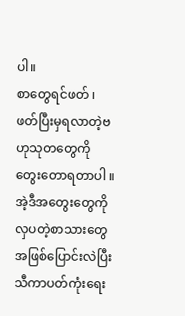ပါ။
စာတွေရင်ဖတ် ၊ဖတ်ပြီးမှရလာတဲ့ဗဟုသုတတွေကိုတွေးတောရတာပါ ။အဲ့ဒီအတွေးတွေကို
လှပတဲ့စာသားတွေအဖြစ်ပြောင်းလဲပြီး
သီကာပတ်ကုံးရေး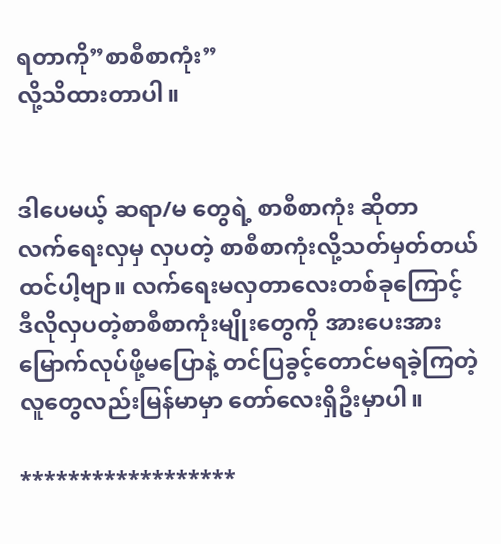ရတာကို”စာစီစာကုံး”
လို့သိထားတာပါ။


ဒါပေမယ့် ဆရာ/မ တွေရဲ့ စာစီစာကုံး ဆိုတာ
လက်ရေးလှမှ လှပတဲ့ စာစီစာကုံးလို့သတ်မှတ်တယ်ထင်ပါ့ဗျာ။ လက်ရေးမလှတာလေးတစ်ခုကြောင့်
ဒီလိုလှပတဲ့စာစီစာကုံးမျိုးတွေကို အားပေးအားမြောက်လုပ်ဖို့မပြောနဲ့ တင်ပြခွင့်တောင်မရခဲ့ကြတဲ့ လူတွေလည်းမြန်မာမှာ တော်လေးရှိဦးမှာပါ။

******************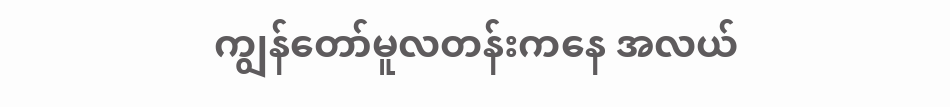ကျွန်တော်မူလတန်းကနေ အလယ်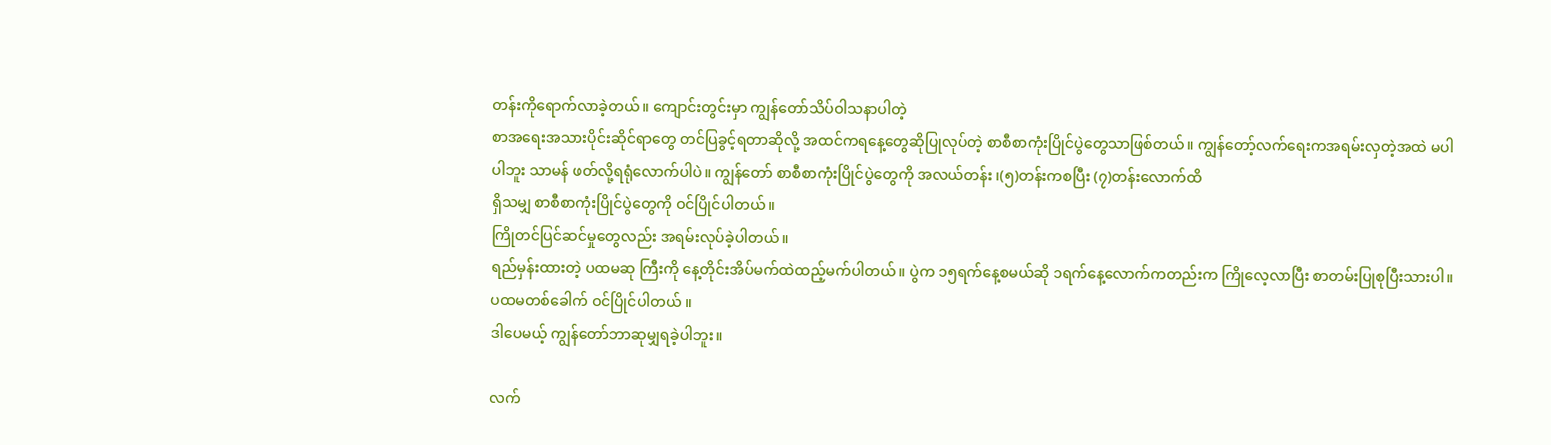တန်းကိုရောက်လာခဲ့တယ်။ ကျောင်းတွင်းမှာ ကျွန်တော်သိပ်ဝါသနာပါတဲ့
စာအရေးအသားပိုင်းဆိုင်ရာတွေ တင်ပြခွင့်ရတာဆိုလို့ အထင်ကရနေ့တွေဆိုပြုလုပ်တဲ့ စာစီစာကုံးပြိုင်ပွဲတွေသာဖြစ်တယ်။ ကျွန်တော့်လက်ရေးကအရမ်းလှတဲ့အထဲ မပါပါဘူး သာမန် ဖတ်လို့ရရုံလောက်ပါပဲ။ ကျွန်တော် စာစီစာကုံးပြိုင်ပွဲတွေကို အလယ်တန်း ၊(၅)တန်းကစပြီး (၇)တန်းလောက်ထိ
ရှိသမျှ စာစီစာကုံးပြိုင်ပွဲတွေကို ဝင်ပြိုင်ပါတယ်။
ကြိုတင်ပြင်ဆင်မှုတွေလည်း အရမ်းလုပ်ခဲ့ပါတယ်။
ရည်မှန်းထားတဲ့ ပထမဆု ကြီးကို နေ့တိုင်းအိပ်မက်ထဲထည့်မက်ပါတယ်။ ပွဲက ၁၅ရက်နေ့စမယ်ဆို ၁ရက်နေ့လောက်ကတည်းက ကြိုလေ့လာပြီး စာတမ်းပြုစုပြီးသားပါ။ ပထမတစ်ခေါက် ဝင်ပြိုင်ပါတယ် ။
ဒါပေမယ့် ကျွန်တော်ဘာဆုမျှရခဲ့ပါဘူး။

လက်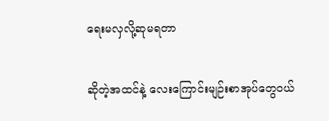ရေးမလှလို့ဆုမရတာ

ဆိုတဲ့အထင်နဲ့ လေးကြောင်းမျဉ်းစာအုပ်တွေဝယ်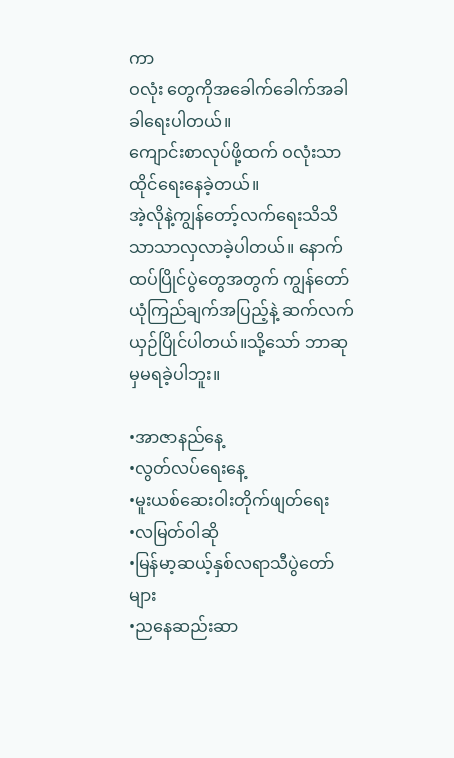ကာ
ဝလုံး တွေကိုအခေါက်ခေါက်အခါခါရေးပါတယ်။
ကျောင်းစာလုပ်ဖို့ထက် ဝလုံးသာထိုင်ရေးနေခဲ့တယ်။
အဲ့လိုနဲ့ကျွန်တော့်လက်ရေးသိသိသာသာလှလာခဲ့ပါတယ်။ နောက်ထပ်ပြိုင်ပွဲတွေအတွက် ကျွန်တော်ယုံကြည်ချက်အပြည့်နဲ့ ဆက်လက်ယှဉ်ပြိုင်ပါတယ်။သို့သော် ဘာဆုမှမရခဲ့ပါဘူး။

•အာဇာနည်နေ့
•လွတ်လပ်ရေးနေ့
•မူးယစ်ဆေးဝါးတိုက်ဖျတ်ရေး
•လမြတ်ဝါဆို
•မြန်မာ့ဆယ့်နှစ်လရာသီပွဲတော်များ
•ညနေဆည်းဆာ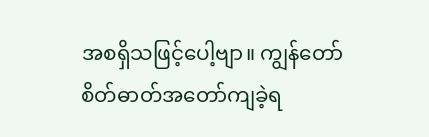အစရှိသဖြင့်ပေါ့ဗျာ။ ကျွန်တော်စိတ်ဓာတ်အတော်ကျခဲ့ရ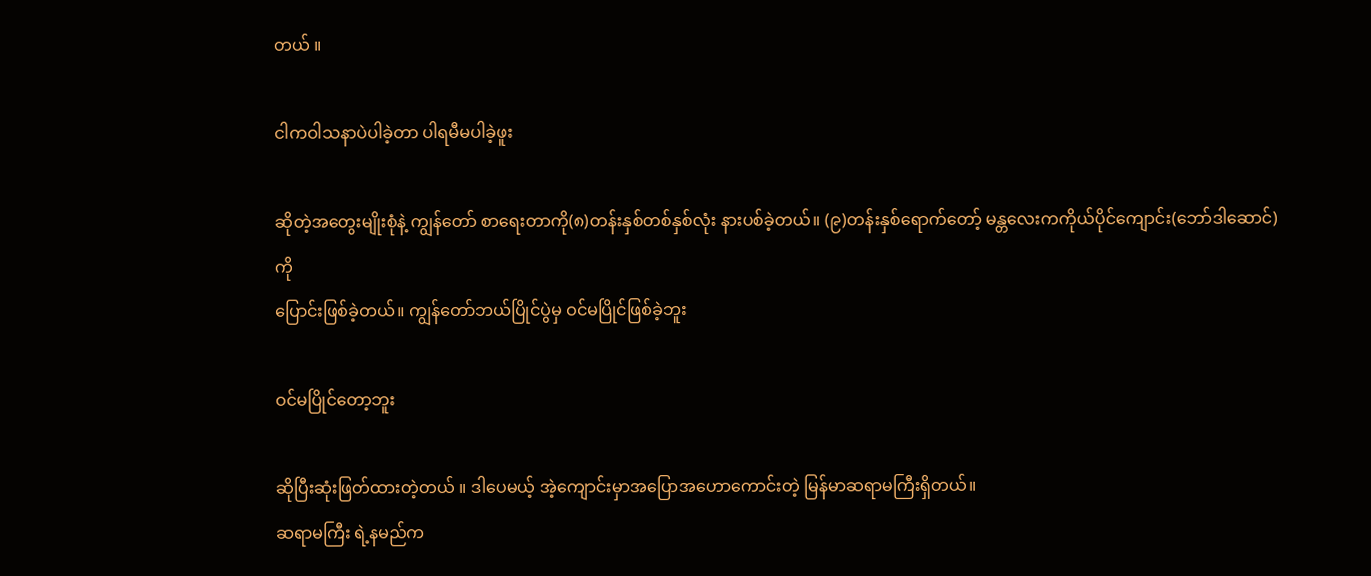တယ် ။

ငါကဝါသနာပဲပါခဲ့တာ ပါရမီမပါခဲ့ဖူး

ဆိုတဲ့အတွေးမျိုးစုံနဲ့ ကျွန်တော် စာရေးတာကို(၈)တန်းနှစ်တစ်နှစ်လုံး နားပစ်ခဲ့တယ်။ (၉)တန်းနှစ်ရောက်တော့် မန္တလေးကကိုယ်ပိုင်ကျောင်း(ဘော်ဒါဆောင်)ကို
ပြောင်းဖြစ်ခဲ့တယ်။ ကျွန်တော်ဘယ်ပြိုင်ပွဲမှ ဝင်မပြိုင်ဖြစ်ခဲ့ဘူး

ဝင်မပြိုင်တော့ဘူး

ဆိုပြီးဆုံးဖြတ်ထားတဲ့တယ် ။ ဒါပေမယ့် အဲ့ကျောင်းမှာအပြောအဟောကောင်းတဲ့ မြန်မာဆရာမကြီးရှိတယ်။
ဆရာမကြီး ရဲ့နမည်က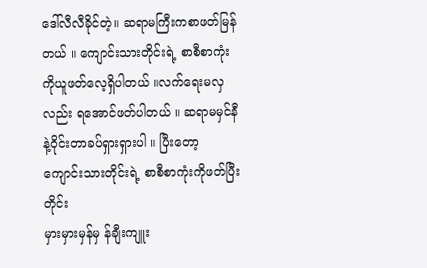ဒေါ်လီလီခိုင်တဲ့။ ဆရာမကြီးကစာဖတ်မြန်တယ် ။ ကျောင်းသားတိုင်းရဲ့ စာစီစာကုံးကိုယူဖတ်လေ့ရှိပါတယ် ။လက်ရေးမလှလည်း ရအောင်ဖတ်ပါတယ် ။ ဆရာမမှင်နီနဲ့ဝိုင်းတာခပ်ရှားရှားပါ ။ ပြီးတော့ ကျောင်းသားတိုင်းရဲ့ စာစီစာကုံးကိုဖတ်ပြီးတိုင်း
မှားမှားမှန်မှ န်ချီးကျူး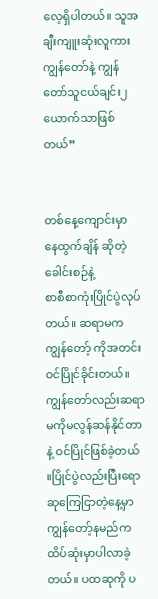လေ့ရှိပါတယ်။ သူအချီးကျူးဆုံးလူကား ကျွန်တော်နဲ့ ကျွန်တော်သူငယ်ချင်း၂ယောက်သာဖြစ်တယ်”


တစ်နေ့ကျောင်းမှာ နေထွက်ချိန် ဆိုတဲ့ခေါင်းစဉ်နဲ့
စာစီစာကုံးပြိုင်ပွဲလုပ်တယ်။ ဆရာမက ကျွန်တော့် ကိုအတင်းဝင်ပြိုင်ခိုင်းတယ်။ ကျွန်တော်လည်းဆရာမကိုမလွန်ဆန်နိုင်တာနဲ့ ဝင်ပြိုင်ဖြစ်ခဲ့တယ် ။ပြိုင်ပွဲလည်းပြီးရော ဆုကြေငြာတဲ့နေ့မှာ ကျွန်တော့်နမည်ကထိပ်ဆုံးမှာပါလာခဲ့တယ်။ ပထဆုကို ပ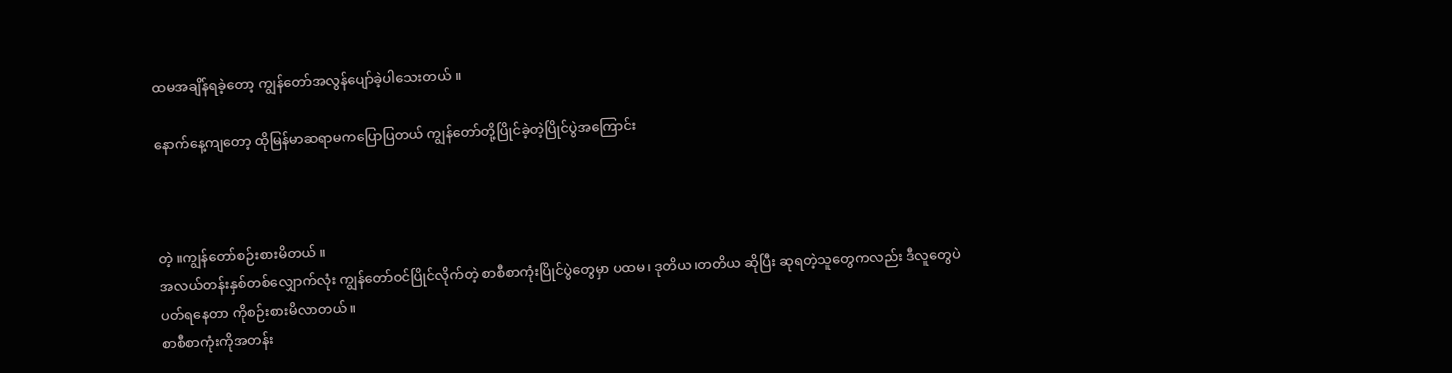ထမအချိန်ရခဲ့တော့ ကျွန်တော်အလွန်ပျော်ခဲ့ပါသေးတယ် ။

နောက်နေ့ကျတော့ ထိုမြန်မာဆရာမကပြောပြတယ် ကျွန်တော်တို့ပြိုင်ခဲ့တဲ့ပြိုင်ပွဲအကြောင်း



တဲ့ ။ကျွန်တော်စဉ်းစားမိတယ် ။
အလယ်တန်းနှစ်တစ်လျှောက်လုံး ကျွန်တော်ဝင်ပြိုင်လိုက်တဲ့ စာစီစာကုံးပြိုင်ပွဲတွေမှာ ပထမ၊ ဒုတိယ၊တတိယ ဆိုပြီး ဆုရတဲ့သူတွေကလည်း ဒီလူတွေပဲ
ပတ်ရနေတာ ကိုစဉ်းစားမိလာတယ်။
စာစီစာကုံးကိုအတန်း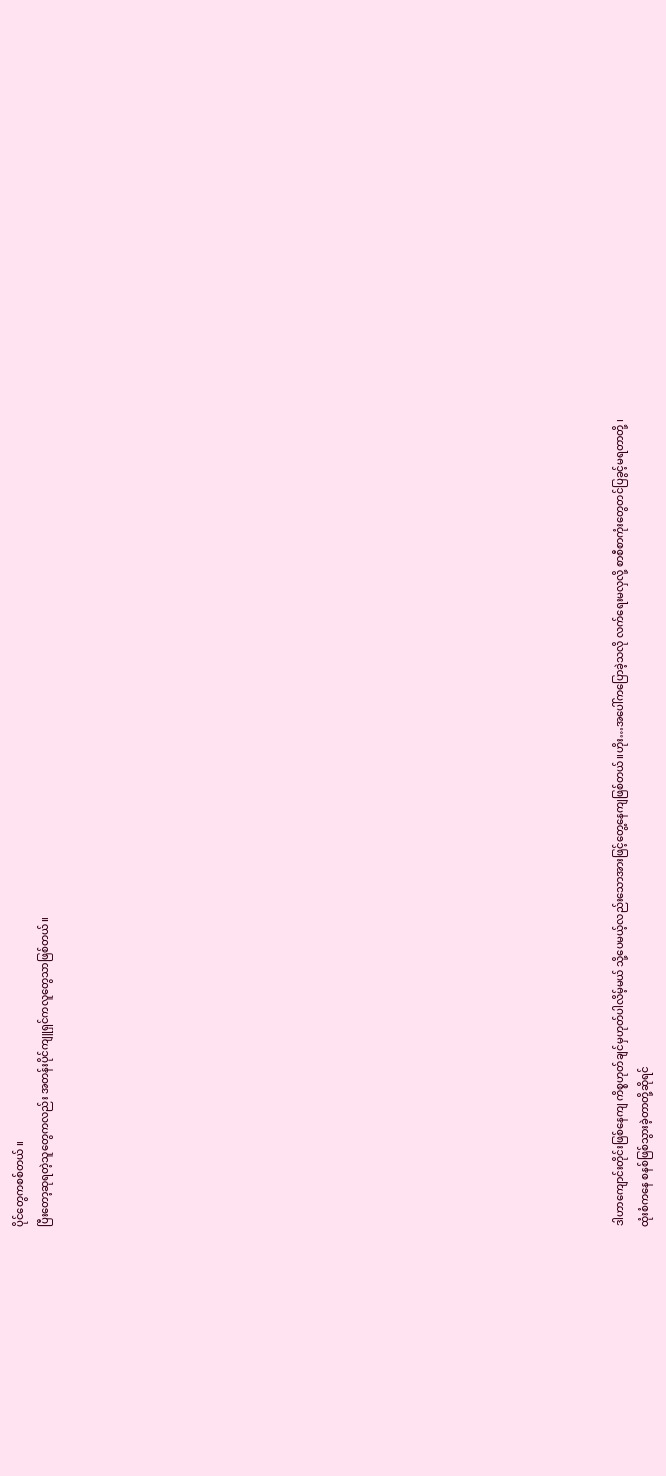ပိုင်တွေကစစ်တယ် ။
ပြီးတော့ဆုရတဲ့သူတွေကလည်း အတန်းပိုင်ကျူရှင်ကလူတွေသာဖြစ်တယ်။






















ဒါဟာကျောင်းတိုင်းဖြစ်နေကျ ကိစ္စဟုတ်ချင်မှဟုတ်ပါလိမ့်မယ် သို့ပေမယ့်လည်းသောအားဖြင့်တွေ့နေကျဖြစ်တယ်။ဟိုး…အပေါ်ကပြောခဲ့သလို လက်ရေးမလှလို့ စာစီစာကုံးတွေတင်ပြခွင့်မရတာတို့ ၊
ထုံးစံကနေ စနစ်ဖြစ်သွားခဲ့တာတို့ဆိုရင်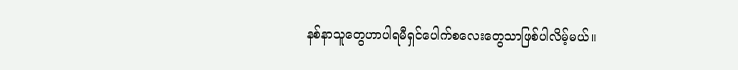နစ်နာသူတွေဟာပါရမီရှင်ပေါက်စလေးတွေသာဖြစ်ပါလိမ့်မယ်။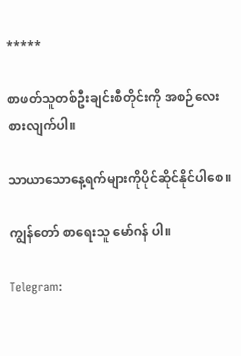*****

စာဖတ်သူတစ်ဦးချင်းစီတိုင်းကို အစဉ်လေးစားလျက်ပါ။

သာယာသောနေ့ရက်များကိုပိုင်ဆိုင်နိုင်ပါစေ။

ကျွန်တော် စာရေးသူ မော်ဂန် ပါ။

Telegram: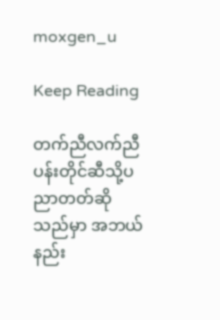moxgen_u

Keep Reading

တက်ညီလက်ညီ ပန်းတိုင်ဆီသို့ပညာတတ်ဆိုသည်မှာ အဘယ်နည်း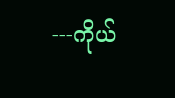---ကိုယ်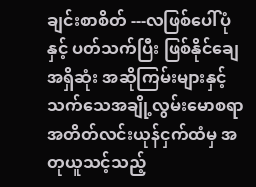ချင်းစာစိတ် ---လဖြစ်ပေါ်ပုံနှင့် ပတ်သက်ပြီး ဖြစ်နိုင်ချေအရှိဆုံး အဆိုကြမ်းများနှင့် သက်သေအချို့လွမ်းမောစရာအတိတ်လင်းယုန်ငှက်ထံမှ အတုယူသင့်သည့်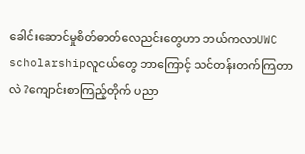ခေါင်းဆောင်မှုစိတ်ဓာတ်လေညင်းတွေဟာ ဘယ်ကလာUWC scholarshipလူငယ်တွေ ဘာကြောင့် သင်တန်းတက်ကြတာလဲ ?ကျောင်းစာကြည့်တိုက် ပညာ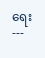ရေး ---